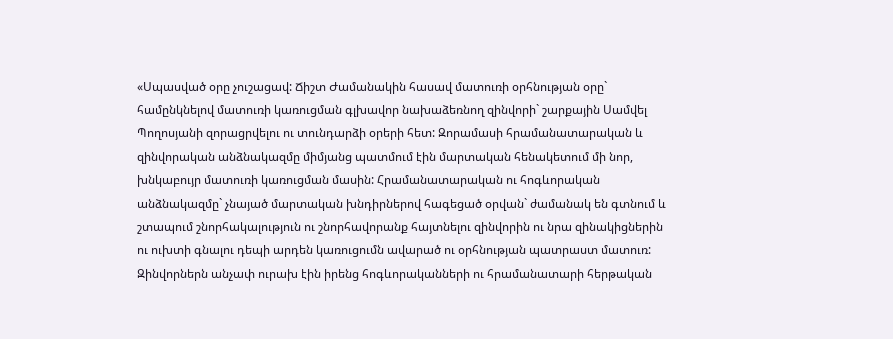«Սպասված օրը չուշացավ: Ճիշտ Ժամանակին հասավ մատուռի օրհնության օրը` համընկնելով մատուռի կառուցման գլխավոր նախաձեռնող զինվորի` շարքային Սամվել Պողոսյանի զորացրվելու ու տունդարձի օրերի հետ: Զորամասի հրամանատարական և զինվորական անձնակազմը միմյանց պատմում էին մարտական հենակետում մի նոր, խնկաբույր մատուռի կառուցման մասին: Հրամանատարական ու հոգևորական անձնակազմը` չնայած մարտական խնդիրներով հագեցած օրվան` ժամանակ են գտնում և շտապում շնորհակալություն ու շնորհավորանք հայտնելու զինվորին ու նրա զինակիցներին ու ուխտի գնալու դեպի արդեն կառուցումն ավարած ու օրհնության պատրաստ մատուռ: Զինվորներն անչափ ուրախ էին իրենց հոգևորականների ու հրամանատարի հերթական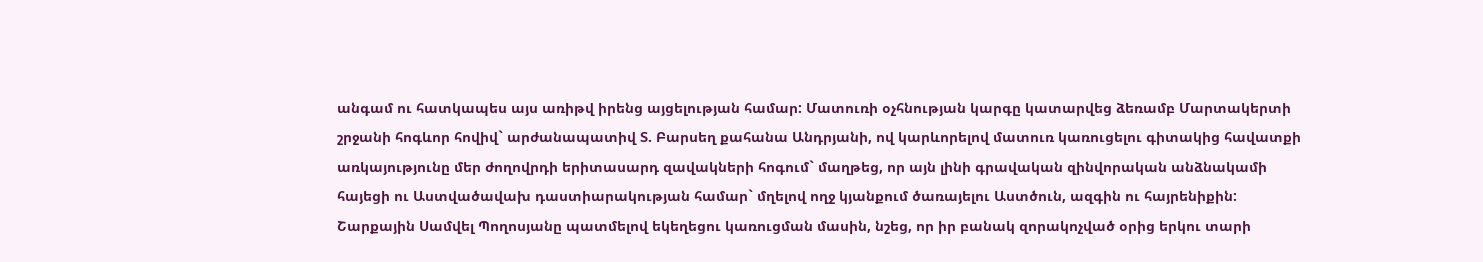անգամ ու հատկապես այս առիթվ իրենց այցելության համար: Մատուռի օչհնության կարգը կատարվեց ձեռամբ Մարտակերտի շրջանի հոգևոր հովիվ` արժանապատիվ Տ. Բարսեղ քահանա Անդրյանի, ով կարևորելով մատուռ կառուցելու գիտակից հավատքի առկայությունը մեր ժողովրդի երիտասարդ զավակների հոգում` մաղթեց, որ այն լինի գրավական զինվորական անձնակամի հայեցի ու Աստվածավախ դաստիարակության համար` մղելով ողջ կյանքում ծառայելու Աստծուն, ազգին ու հայրենիքին:
Շարքային Սամվել Պողոսյանը պատմելով եկեղեցու կառուցման մասին, նշեց, որ իր բանակ զորակոչված օրից երկու տարի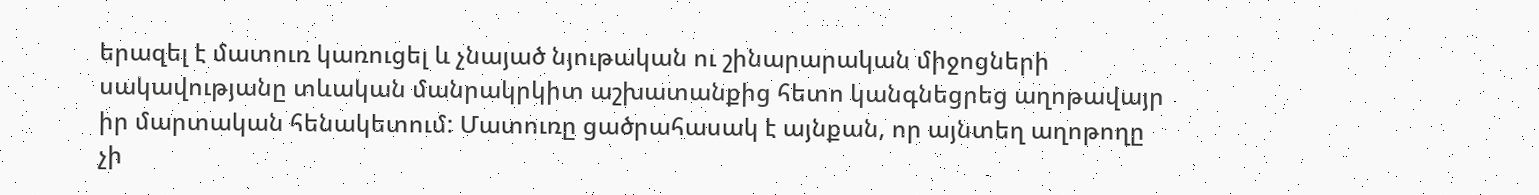երազել է մատուռ կառուցել և չնայած նյութական ու շինարարական միջոցների սակավությանը տևական մանրակրկիտ աշխատանքից հետո կանգնեցրեց աղոթավայր իր մարտական հենակետում: Մատուռը ցածրահասակ է այնքան, որ այնտեղ աղոթողը չի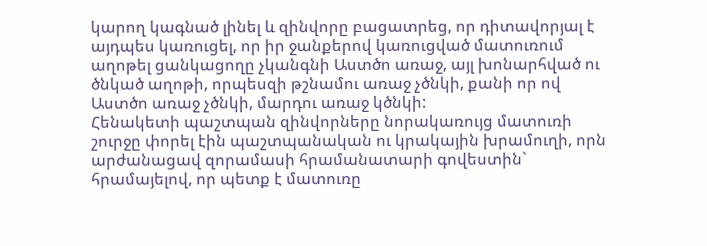կարող կագնած լինել և զինվորը բացատրեց, որ դիտավորյալ է այդպես կառուցել, որ իր ջանքերով կառուցված մատուռում աղոթել ցանկացողը չկանգնի Աստծո առաջ, այլ խոնարհված ու ծնկած աղոթի, որպեսզի թշնամու առաջ չծնկի, քանի որ ով Աստծո առաջ չծնկի, մարդու առաջ կծնկի:
Հենակետի պաշտպան զինվորները նորակառույց մատուռի շուրջը փորել էին պաշտպանական ու կրակային խրամուղի, որն արժանացավ զորամասի հրամանատարի գովեստին` հրամայելով, որ պետք է մատուռը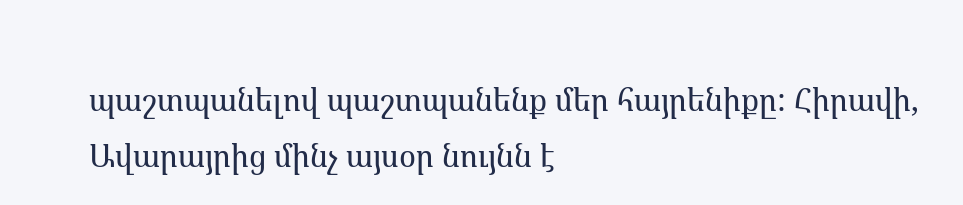պաշտպանելով պաշտպանենք մեր հայրենիքը: Հիրավի, Ավարայրից մինչ այսօր նույնն է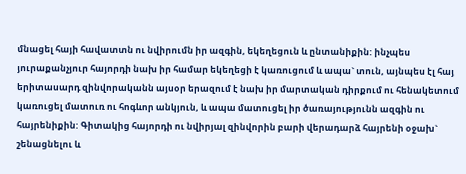մնացել հայի հավատտն ու նվիրումն իր ազգին, եկեղեցուն և ընտանիքին: ինչպես յուրաքանչյուր հայորդի նախ իր համար եկեղեցի է կառուցում և ապա` տուն, այնպես էլ հայ երիտասարդ զինվորականն այսօր երազում է նախ իր մարտական դիրքում ու հենակետում կառուցել մատուռ ու հոգևոր անկյուն, և ապա մատուցել իր ծառայությունն ազգին ու հայրենիքին: Գիտակից հայորդի ու նվիրյալ զինվորին բարի վերադարձ հայրենի օջախ` շենացնելու և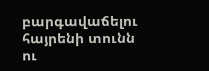բարգավաճելու հայրենի տունն ու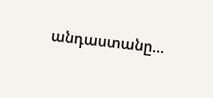անդաստանը…